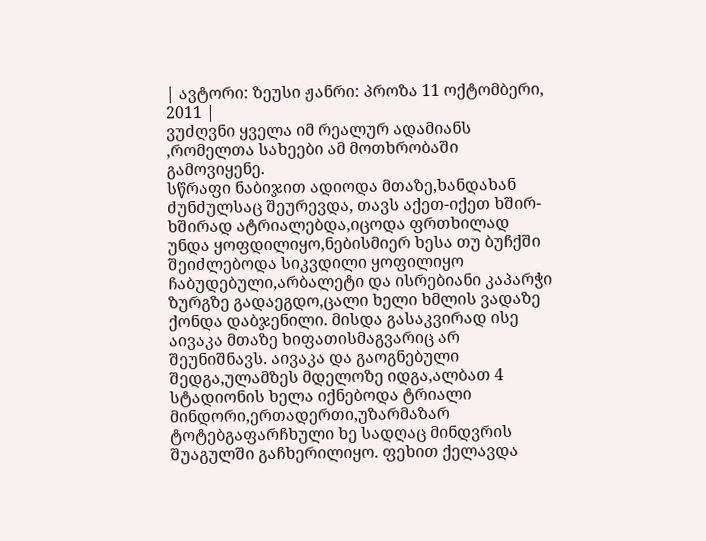| ავტორი: ზეუსი ჟანრი: პროზა 11 ოქტომბერი, 2011 |
ვუძღვნი ყველა იმ რეალურ ადამიანს ,რომელთა სახეები ამ მოთხრობაში გამოვიყენე.
სწრაფი ნაბიჯით ადიოდა მთაზე,ხანდახან ძუნძულსაც შეურევდა, თავს აქეთ-იქეთ ხშირ-ხშირად ატრიალებდა,იცოდა ფრთხილად უნდა ყოფდილიყო,ნებისმიერ ხესა თუ ბუჩქში შეიძლებოდა სიკვდილი ყოფილიყო ჩაბუდებული,არბალეტი და ისრებიანი კაპარჭი ზურგზე გადაეგდო,ცალი ხელი ხმლის ვადაზე ქონდა დაბჯენილი. მისდა გასაკვირად ისე აივაკა მთაზე ხიფათისმაგვარიც არ შეუნიშნავს. აივაკა და გაოგნებული შედგა,ულამზეს მდელოზე იდგა,ალბათ 4 სტადიონის ხელა იქნებოდა ტრიალი მინდორი,ერთადერთი,უზარმაზარ ტოტებგაფარჩხული ხე სადღაც მინდვრის შუაგულში გაჩხერილიყო. ფეხით ქელავდა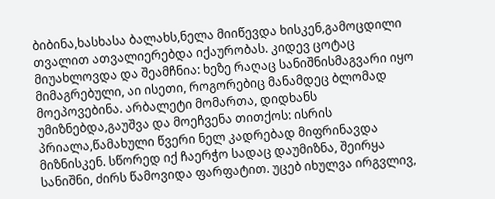ბიბინა,ხასხასა ბალახს,ნელა მიიწევდა ხისკენ,გამოცდილი თვალით ათვალიერებდა იქაურობას. კიდევ ცოტაც მიუახლოვდა და შეამჩნია: ხეზე რაღაც სანიშნისმაგვარი იყო მიმაგრებული, აი ისეთი, როგორებიც მანამდეც ბლომად მოეპოვებინა. არბალეტი მომართა, დიდხანს უმიზნებდა,გაუშვა და მოეჩვენა თითქოს: ისრის პრიალა,წამახული წვერი ნელ კადრებად მიფრინავდა მიზნისკენ. სწორედ იქ ჩაერჭო სადაც დაუმიზნა, შეირყა სანიშნი, ძირს წამოვიდა ფარფატით. უცებ იხულვა ირგვლივ,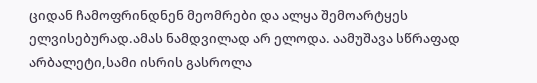ციდან ჩამოფრინდნენ მეომრები და ალყა შემოარტყეს ელვისებურად.ამას ნამდვილად არ ელოდა. აამუშავა სწრაფად არბალეტი,სამი ისრის გასროლა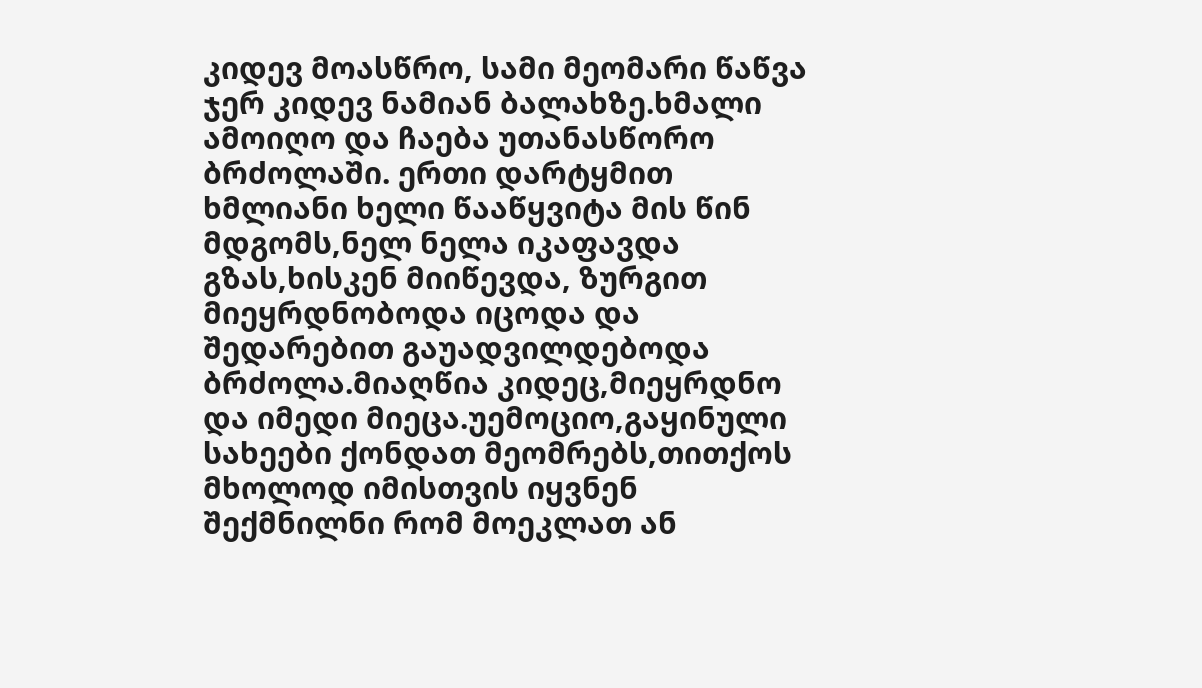კიდევ მოასწრო, სამი მეომარი წაწვა ჯერ კიდევ ნამიან ბალახზე.ხმალი ამოიღო და ჩაება უთანასწორო ბრძოლაში. ერთი დარტყმით ხმლიანი ხელი წააწყვიტა მის წინ მდგომს,ნელ ნელა იკაფავდა გზას,ხისკენ მიიწევდა, ზურგით მიეყრდნობოდა იცოდა და შედარებით გაუადვილდებოდა ბრძოლა.მიაღწია კიდეც,მიეყრდნო და იმედი მიეცა.უემოციო,გაყინული სახეები ქონდათ მეომრებს,თითქოს მხოლოდ იმისთვის იყვნენ შექმნილნი რომ მოეკლათ ან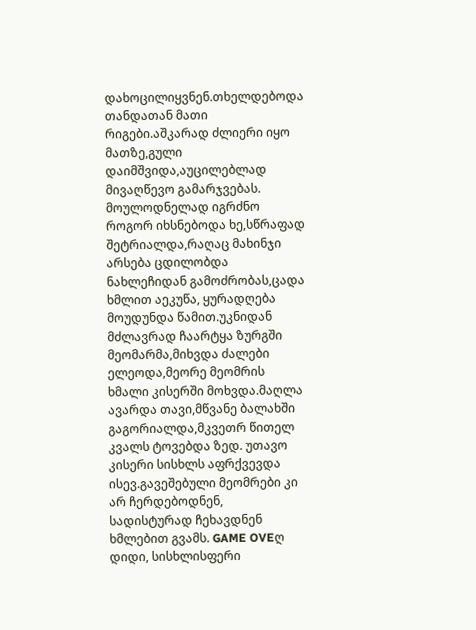დახოცილიყვნენ.თხელდებოდა თანდათან მათი რიგები.აშკარად ძლიერი იყო მათზე,გული დაიმშვიდა,აუცილებლად მივაღწევო გამარჯვებას. მოულოდნელად იგრძნო როგორ იხსნებოდა ხე,სწრაფად შეტრიალდა,რაღაც მახინჯი არსება ცდილობდა ნახლეჩიდან გამოძრობას,ცადა ხმლით აეკუწა, ყურადღება მოუდუნდა წამით.უკნიდან მძლავრად ჩაარტყა ზურგში მეომარმა,მიხვდა ძალები ელეოდა,მეორე მეომრის ხმალი კისერში მოხვდა.მაღლა ავარდა თავი,მწვანე ბალახში გაგორიალდა,მკვეთრ წითელ კვალს ტოვებდა ზედ. უთავო კისერი სისხლს აფრქვევდა ისევ.გავეშებული მეომრები კი არ ჩერდებოდნენ, სადისტურად ჩეხავდნენ ხმლებით გვამს. GAME OVEღ დიდი, სისხლისფერი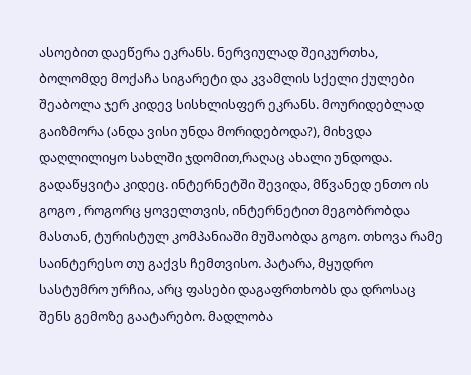ასოებით დაეწერა ეკრანს. ნერვიულად შეიკურთხა, ბოლომდე მოქაჩა სიგარეტი და კვამლის სქელი ქულები შეაბოლა ჯერ კიდევ სისხლისფერ ეკრანს. მოურიდებლად გაიზმორა (ანდა ვისი უნდა მორიდებოდა?), მიხვდა დაღლილიყო სახლში ჯდომით,რაღაც ახალი უნდოდა. გადაწყვიტა კიდეც. ინტერნეტში შევიდა, მწვანედ ენთო ის გოგო , როგორც ყოველთვის, ინტერნეტით მეგობრობდა მასთან, ტურისტულ კომპანიაში მუშაობდა გოგო. თხოვა რამე საინტერესო თუ გაქვს ჩემთვისო. პატარა, მყუდრო სასტუმრო ურჩია, არც ფასები დაგაფრთხობს და დროსაც შენს გემოზე გაატარებო. მადლობა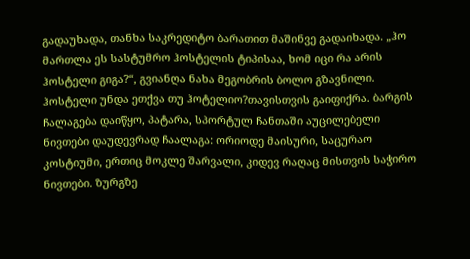გადაუხადა, თანხა საკრედიტო ბარათით მაშინვე გადაიხადა. „ჰო მართლა ეს სასტუმრო ჰოსტელის ტიპისაა, ხომ იცი რა არის ჰოსტელი გიგა?“, გვიანღა ნახა მეგობრის ბოლო გზავნილი. ჰოსტელი უნდა ეთქვა თუ ჰოტელიო?თავისთვის გაიფიქრა. ბარგის ჩალაგება დაიწყო, პატარა, სპორტულ ჩანთაში აუცილებელი ნივთები დაუდევრად ჩაალაგა: ორიოდე მაისური, საცურაო კოსტიუმი, ერთიც მოკლე შარვალი, კიდევ რაღაც მისთვის საჭირო ნივთები. ზურგზე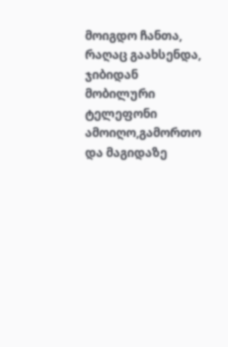მოიგდო ჩანთა, რაღაც გაახსენდა, ჯიბიდან მობილური ტელეფონი ამოიღო,გამორთო და მაგიდაზე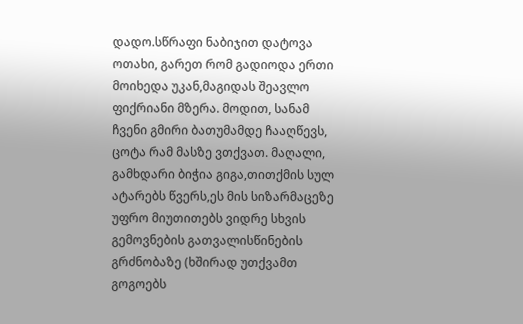დადო.სწრაფი ნაბიჯით დატოვა ოთახი, გარეთ რომ გადიოდა ერთი მოიხედა უკან,მაგიდას შეავლო ფიქრიანი მზერა. მოდით, სანამ ჩვენი გმირი ბათუმამდე ჩააღწევს, ცოტა რამ მასზე ვთქვათ. მაღალი, გამხდარი ბიჭია გიგა,თითქმის სულ ატარებს წვერს,ეს მის სიზარმაცეზე უფრო მიუთითებს ვიდრე სხვის გემოვნების გათვალისწინების გრძნობაზე (ხშირად უთქვამთ გოგოებს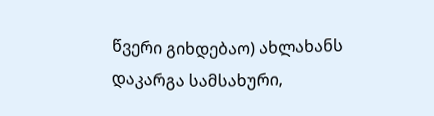წვერი გიხდებაო) ახლახანს დაკარგა სამსახური,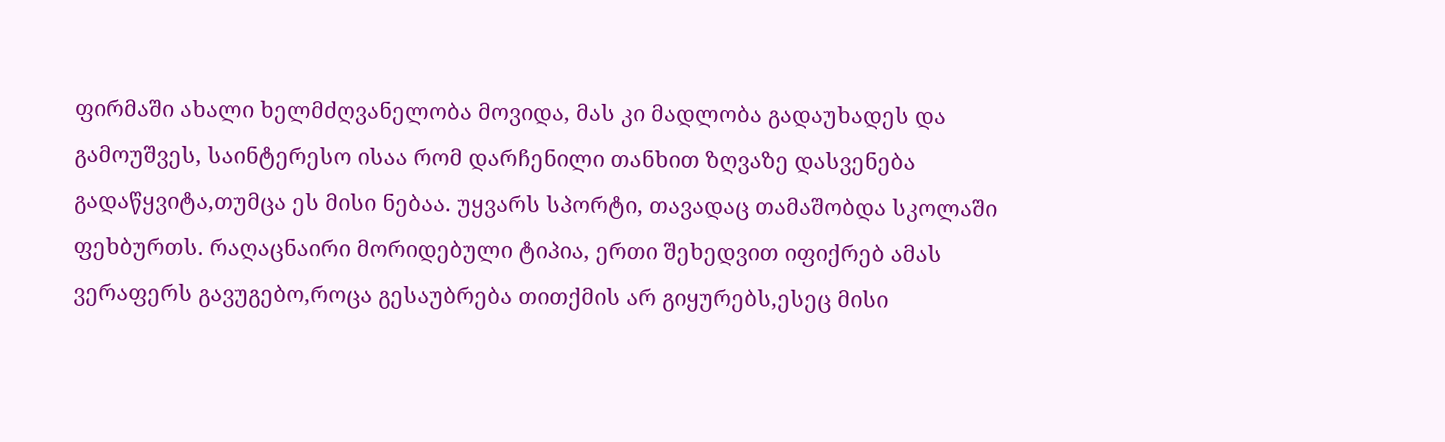ფირმაში ახალი ხელმძღვანელობა მოვიდა, მას კი მადლობა გადაუხადეს და გამოუშვეს, საინტერესო ისაა რომ დარჩენილი თანხით ზღვაზე დასვენება გადაწყვიტა,თუმცა ეს მისი ნებაა. უყვარს სპორტი, თავადაც თამაშობდა სკოლაში ფეხბურთს. რაღაცნაირი მორიდებული ტიპია, ერთი შეხედვით იფიქრებ ამას ვერაფერს გავუგებო,როცა გესაუბრება თითქმის არ გიყურებს,ესეც მისი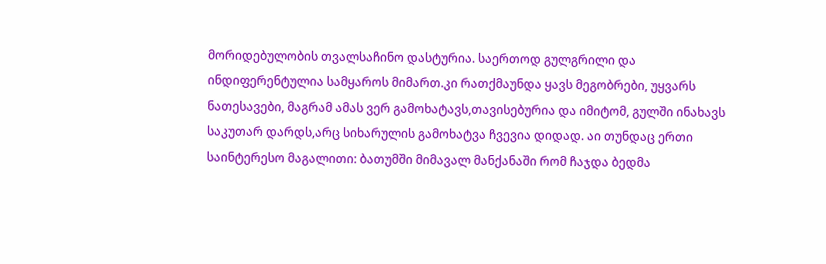მორიდებულობის თვალსაჩინო დასტურია. საერთოდ გულგრილი და ინდიფერენტულია სამყაროს მიმართ.კი რათქმაუნდა ყავს მეგობრები, უყვარს ნათესავები, მაგრამ ამას ვერ გამოხატავს,თავისებურია და იმიტომ, გულში ინახავს საკუთარ დარდს,არც სიხარულის გამოხატვა ჩვევია დიდად. აი თუნდაც ერთი საინტერესო მაგალითი: ბათუმში მიმავალ მანქანაში რომ ჩაჯდა ბედმა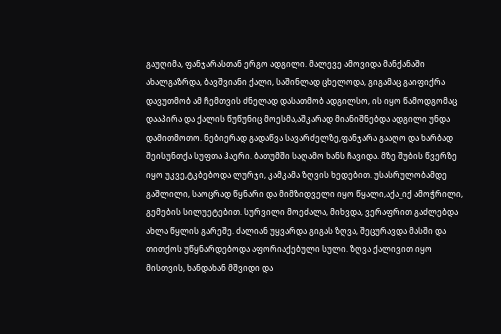გაუღიმა, ფანჯარასთან ერგო ადგილი. მალევე ამოვიდა მანქანაში ახალგაზრდა, ბავშვიანი ქალი, საშინლად ცხელოდა, გიგამაც გაიფიქრა დავუთმობ ამ ჩემთვის ძნელად დასათმობ ადგილსო, ის იყო წამოდგომაც დააპირა და ქალის წუწუნიც მოესმა,აშკარად მიანიშნებდა ადგილი უნდა დამითმოთო. ნებიერად გადაწვა სავარძელზე,ფანჯარა გააღო და ხარბად შეისუნთქა სუფთა ჰაერი. ბათუმში საღამო ხანს ჩავიდა. მზე შუბის წვერზე იყო უკვე,ტკბებოდა ლურჯი, კამკამა ზღვის ხედებით. უსასრულობამდე გაშლილი, საოცრად წყნარი და მიმზიდველი იყო წყალი,აქა_იქ ამოჭრილი, გემების სილუეტებით. სურვილი მოეძალა, მიხვდა, ვერაფრით გაძლებდა ახლა წყლის გარეშე. ძალიან უყვარდა გიგას ზღვა, შეცურავდა მასში და თითქოს უწყნარდებოდა აფორიაქებული სული. ზღვა ქალივით იყო მისთვის, ხანდახან მშვიდი და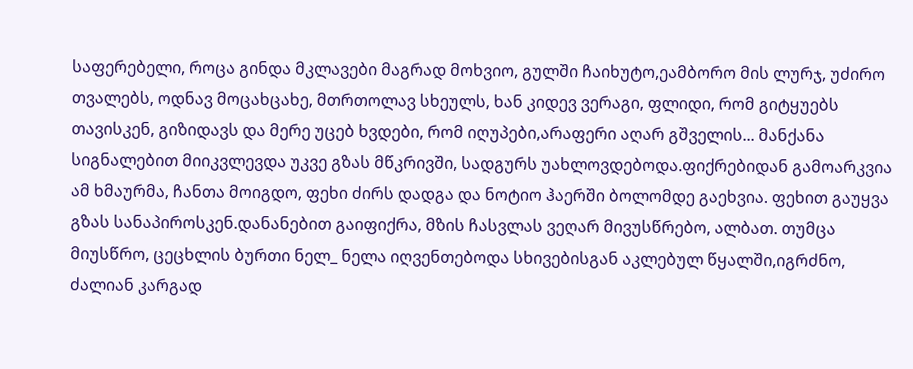საფერებელი, როცა გინდა მკლავები მაგრად მოხვიო, გულში ჩაიხუტო,ეამბორო მის ლურჯ, უძირო თვალებს, ოდნავ მოცახცახე, მთრთოლავ სხეულს, ხან კიდევ ვერაგი, ფლიდი, რომ გიტყუებს თავისკენ, გიზიდავს და მერე უცებ ხვდები, რომ იღუპები,არაფერი აღარ გშველის... მანქანა სიგნალებით მიიკვლევდა უკვე გზას მწკრივში, სადგურს უახლოვდებოდა.ფიქრებიდან გამოარკვია ამ ხმაურმა, ჩანთა მოიგდო, ფეხი ძირს დადგა და ნოტიო ჰაერში ბოლომდე გაეხვია. ფეხით გაუყვა გზას სანაპიროსკენ.დანანებით გაიფიქრა, მზის ჩასვლას ვეღარ მივუსწრებო, ალბათ. თუმცა მიუსწრო, ცეცხლის ბურთი ნელ_ ნელა იღვენთებოდა სხივებისგან აკლებულ წყალში,იგრძნო, ძალიან კარგად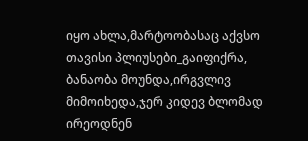იყო ახლა,მარტოობასაც აქვსო თავისი პლიუსები_გაიფიქრა, ბანაობა მოუნდა,ირგვლივ მიმოიხედა,ჯერ კიდევ ბლომად ირეოდნენ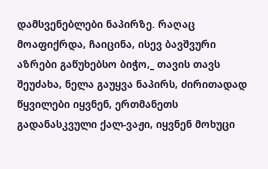დამსვენებლები ნაპირზე. რაღაც მოაფიქრდა, ჩაიცინა, ისევ ბავშვური აზრები გაწუხებსო ბიჭო,_ თავის თავს შეუძახა, ნელა გაუყვა ნაპირს, ძირითადად წყვილები იყვნენ, ერთმანეთს გადანასკვული ქალ-ვაჟი, იყვნენ მოხუცი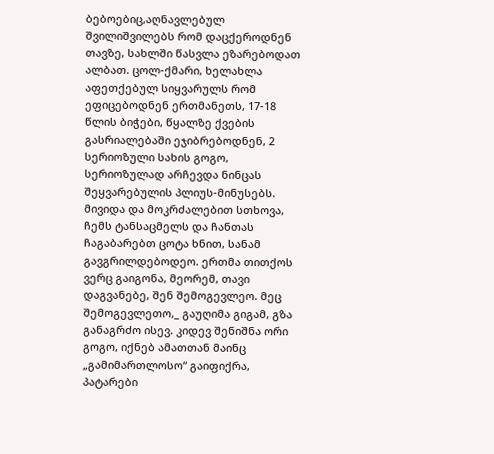ბებოებიც,აღნავლებულ შვილიშვილებს რომ დაცქეროდნენ თავზე, სახლში წასვლა ეზარებოდათ ალბათ. ცოლ-ქმარი, ხელახლა აფეთქებულ სიყვარულს რომ ეფიცებოდნენ ერთმანეთს, 17-18 წლის ბიჭები, წყალზე ქვების გასრიალებაში ეჯიბრებოდნენ, 2 სერიოზული სახის გოგო, სერიოზულად არჩევდა ნინცას შეყვარებულის პლიუს-მინუსებს. მივიდა და მოკრძალებით სთხოვა, ჩემს ტანსაცმელს და ჩანთას ჩაგაბარებთ ცოტა ხნით, სანამ გავგრილდებოდეო. ერთმა თითქოს ვერც გაიგონა, მეორემ, თავი დაგვანებე, შენ შემოგევლეო. მეც შემოგევლეთო,_ გაუღიმა გიგამ, გზა განაგრძო ისევ. კიდევ შენიშნა ორი გოგო, იქნებ ამათთან მაინც „გამიმართლოსო“ გაიფიქრა, პატარები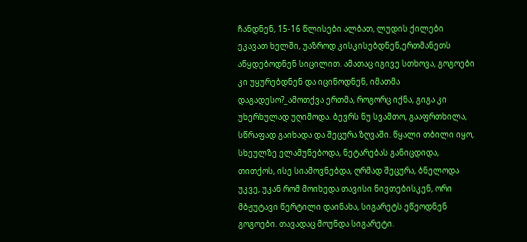ჩანდნენ, 15-16 წლისები ალბათ, ლუდის ქილები ეკავათ ხელში, უაზროდ კისკისებდნენ,ერთმანეთს აწყდებოდნენ სიცილით. ამათაც იგივე სთხოვა, გოგოები კი უყურებდნენ და იცინოდნენ, იმათმა დაგადესო?_ამოთქვა ერთმა, როგორც იქნა, გიგა კი უხერხულად უღიმოდა. ბევრს ნუ სვამთო, გააფრთხილა, სწრაფად გაიხადა და შეცურა ზღვაში. წყალი თბილი იყო, სხეულზე ელამუნებოდა, ნეტარებას განიცდიდა, თითქოს, ისე სიამოვნებდა, ღრმად შეცურა, ბნელოდა უკვე, უკან რომ მოიხედა თავისი ნივთებისკენ, ორი მბჟუტავი წერტილი დაინახა, სიგარეტს ეწეოდნენ გოგოები. თავადაც მოუნდა სიგარეტი.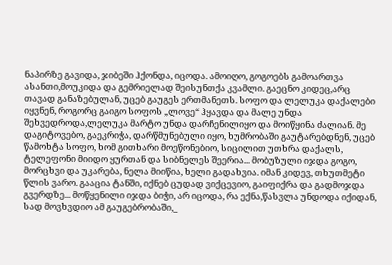ნაპირზე გავიდა, ჯიბეში ჰქონდა, იცოდა. ამოიღო, გოგოებს გამოართვა ასანთი,მოუკიდა და გემრიელად შეისუნთქა კვამლი. გაეცნო კიდეც,არც თავად განაზებულან, უცებ გაუგეს ერთმანეთს. სოფო და ლელუკა დაქალები იყვნენ, როგორც გაიგო სოფოს „ლოვე“ ჰყავდა და მალე უნდა შეხვედროდა,ლელუკა მარტო უნდა დარჩენილიყო და მოიწყინა ძალიან. მე დაგიტოვებო, გაეკრიჭა, დარწმუნებული იყო, ხუმრობაში გაუტარებდნენ, უცებ წამოხტა სოფო, ხომ გითხარი მოეწონებიო, სიცილით უთხრა დაქალს, ტელეფონი მიიდო ყურთან და სიბნელეს შეერია... მობუზული იჯდა გოგო, მორცხვი და უკარება, ნელა მიიწია, ხელი გადახვია. იმან კიდევ, თხუთმეტი წლის ვარო. გააცია ტანში, იქნებ ცუდად ვიქცევიო, გაიფიქრა და გადმოჯდა გვერდზე... მოწყენილი იჯდა ბიჭი, არ იცოდა, რა ექნა,წასვლა უნდოდა იქიდან, სად მოვხვდიო ამ გაუგებრობაში,_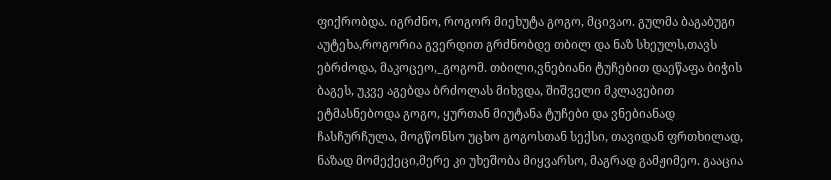ფიქრობდა. იგრძნო, როგორ მიეხუტა გოგო, მცივაო. გულმა ბაგაბუგი აუტეხა,როგორია გვერდით გრძნობდე თბილ და ნაზ სხეულს,თავს ებრძოდა, მაკოცეო,_გოგომ. თბილი,ვნებიანი ტუჩებით დაეწაფა ბიჭის ბაგეს, უკვე აგებდა ბრძოლას მიხვდა, შიშველი მკლავებით ეტმასნებოდა გოგო, ყურთან მიუტანა ტუჩები და ვნებიანად ჩასჩურჩულა, მოგწონსო უცხო გოგოსთან სექსი, თავიდან ფრთხილად, ნაზად მომექეცი,მერე კი უხეშობა მიყვარსო, მაგრად გამჟიმეო. გააცია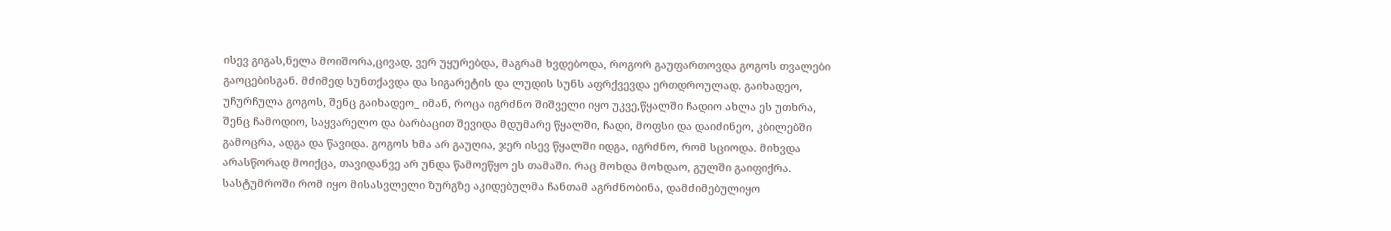ისევ გიგას,ნელა მოიშორა,ცივად, ვერ უყურებდა, მაგრამ ხვდებოდა, როგორ გაუფართოვდა გოგოს თვალები გაოცებისგან. მძიმედ სუნთქავდა და სიგარეტის და ლუდის სუნს აფრქვევდა ერთდროულად. გაიხადეო, უჩურჩულა გოგოს, შენც გაიხადეო_ იმან, როცა იგრძნო შიშველი იყო უკვე,წყალში ჩადიო ახლა ეს უთხრა, შენც ჩამოდიო, საყვარელო და ბარბაცით შევიდა მდუმარე წყალში, ჩადი, მოფსი და დაიძინეო, კბილებში გამოცრა, ადგა და წავიდა. გოგოს ხმა არ გაუღია, ჯერ ისევ წყალში იდგა, იგრძნო, რომ სციოდა. მიხვდა არასწორად მოიქცა, თავიდანვე არ უნდა წამოეწყო ეს თამაში. რაც მოხდა მოხდაო, გულში გაიფიქრა. სასტუმროში რომ იყო მისასვლელი ზურგზე აკიდებულმა ჩანთამ აგრძნობინა, დამძიმებულიყო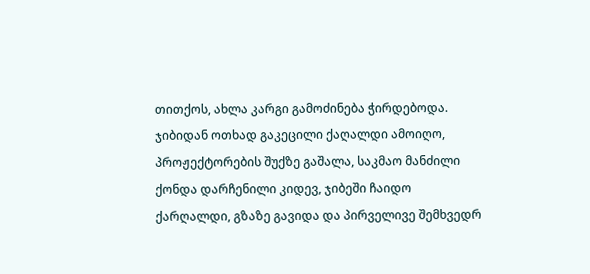თითქოს, ახლა კარგი გამოძინება ჭირდებოდა. ჯიბიდან ოთხად გაკეცილი ქაღალდი ამოიღო, პროჟექტორების შუქზე გაშალა, საკმაო მანძილი ქონდა დარჩენილი კიდევ, ჯიბეში ჩაიდო ქარღალდი, გზაზე გავიდა და პირველივე შემხვედრ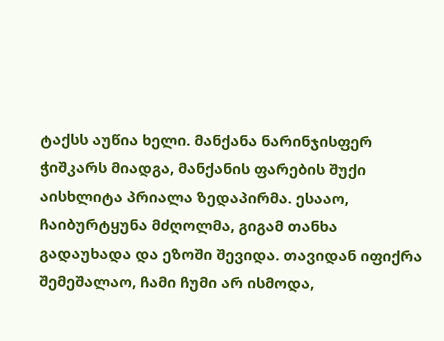ტაქსს აუწია ხელი. მანქანა ნარინჯისფერ ჭიშკარს მიადგა, მანქანის ფარების შუქი აისხლიტა პრიალა ზედაპირმა. ესააო, ჩაიბურტყუნა მძღოლმა, გიგამ თანხა გადაუხადა და ეზოში შევიდა. თავიდან იფიქრა შემეშალაო, ჩამი ჩუმი არ ისმოდა,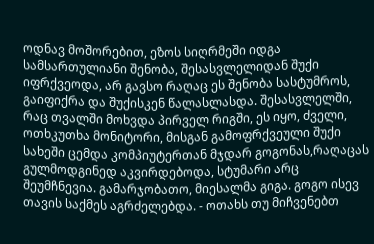ოდნავ მოშორებით, ეზოს სიღრმეში იდგა სამსართულიანი შენობა, შესასვლელიდან შუქი იფრქვეოდა, არ გავსო რაღაც ეს შენობა სასტუმროს, გაიფიქრა და შუქისკენ წალასლასდა. შესასვლელში, რაც თვალში მოხვდა პირველ რიგში, ეს იყო, ძველი, ოთხკუთხა მონიტორი, მისგან გამოფრქვეული შუქი სახეში ცემდა კომპიუტერთან მჯდარ გოგონას,რაღაცას გულმოდგინედ აკვირდებოდა, სტუმარი არც შეუმჩნევია. გამარჯობათო, მიესალმა გიგა. გოგო ისევ თავის საქმეს აგრძელებდა. - ოთახს თუ მიჩვენებთ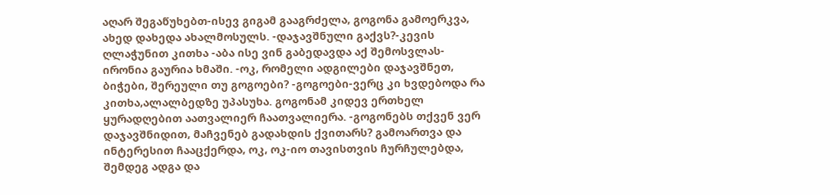აღარ შეგაწუხებთ-ისევ გიგამ გააგრძელა, გოგონა გამოერკვა, ახედ დახედა ახალმოსულს. -დაჯავშნული გაქვს?-კევის ღლაჭუნით კითხა -აბა ისე ვინ გაბედავდა აქ შემოსვლას-ირონია გაურია ხმაში. -ოკ, რომელი ადგილები დაჯავშნეთ, ბიჭები, შერეული თუ გოგოები? -გოგოები-ვერც კი ხვდებოდა რა კითხა,ალალბედზე უპასუხა. გოგონამ კიდევ ერთხელ ყურადღებით აათვალიერ ჩაათვალიერა. -გოგონებს თქვენ ვერ დაჯავშნიდით, მაჩვენებ გადახდის ქვითარს? გამოართვა და ინტერესით ჩააცქერდა, ოკ, ოკ-იო თავისთვის ჩურჩულებდა, შემდეგ ადგა და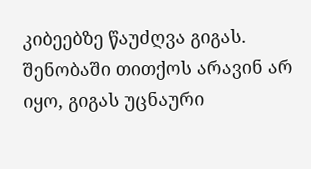კიბეებზე წაუძღვა გიგას. შენობაში თითქოს არავინ არ იყო, გიგას უცნაური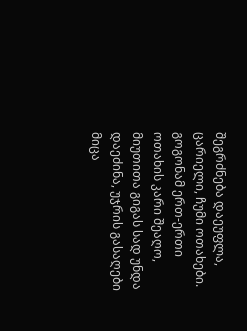შეგრძნება დაეუფლა, ცარიელი, ჩუმი ოთახები. გოგონამ ერთ-ერთი ოთახის კარი შეაღო, მიუთითა გიგას სად უნდა დაეძინა, უჯრის გასაღები მიცა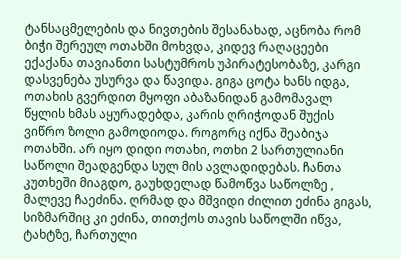ტანსაცმელების და ნივთების შესანახად, აცნობა რომ ბიჭი შერეულ ოთახში მოხვდა, კიდევ რაღაცეები ექაქანა თავიანთი სასტუმროს უპირატესობაზე, კარგი დასვენება უსურვა და წავიდა. გიგა ცოტა ხანს იდგა, ოთახის გვერდით მყოფი აბაზანიდან გამომავალ წყლის ხმას აყურადებდა, კარის ღრიჭოდან შუქის ვიწრო ზოლი გამოდიოდა. როგორც იქნა შეაბიჯა ოთახში. არ იყო დიდი ოთახი, ოთხი 2 სართულიანი საწოლი შეადგენდა სულ მის ავლადიდებას. ჩანთა კუთხეში მიაგდო, გაუხდელად წამოწვა საწოლზე , მალევე ჩაეძინა. ღრმად და მშვიდი ძილით ეძინა გიგას, სიზმარშიც კი ეძინა, თითქოს თავის საწოლში იწვა, ტახტზე, ჩართული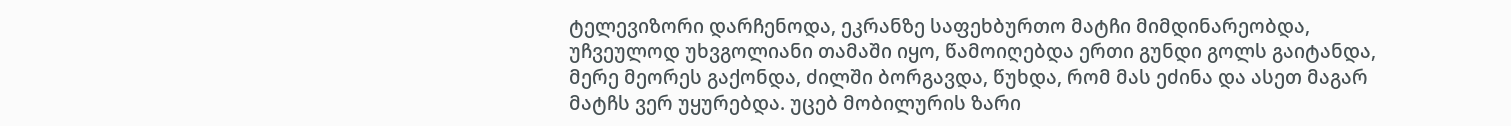ტელევიზორი დარჩენოდა, ეკრანზე საფეხბურთო მატჩი მიმდინარეობდა, უჩვეულოდ უხვგოლიანი თამაში იყო, წამოიღებდა ერთი გუნდი გოლს გაიტანდა, მერე მეორეს გაქონდა, ძილში ბორგავდა, წუხდა, რომ მას ეძინა და ასეთ მაგარ მატჩს ვერ უყურებდა. უცებ მობილურის ზარი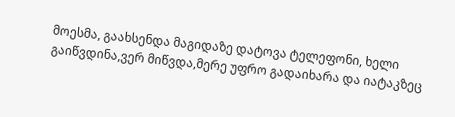მოესმა, გაახსენდა მაგიდაზე დატოვა ტელეფონი, ხელი გაიწვდინა,ვერ მიწვდა,მერე უფრო გადაიხარა და იატაკზეც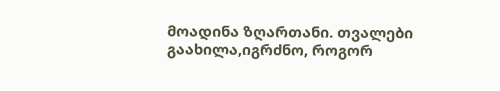მოადინა ზღართანი. თვალები გაახილა,იგრძნო, როგორ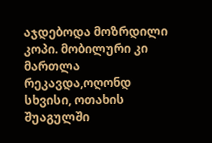აჯდებოდა მოზრდილი კოპი. მობილური კი მართლა რეკავდა,ოღონდ სხვისი, ოთახის შუაგულში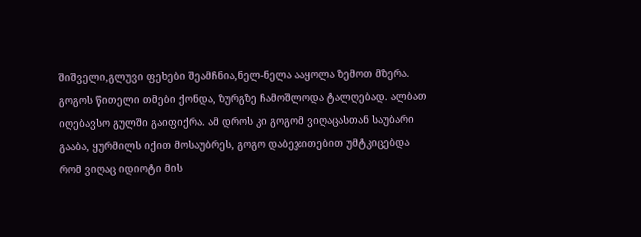შიშველი,გლუვი ფეხები შეამჩნია,ნელ-ნელა ააყოლა ზემოთ მზერა. გოგოს წითელი თმები ქონდა, ზურგზე ჩამოშლოდა ტალღებად. ალბათ იღებავსო გულში გაიფიქრა. ამ დროს კი გოგომ ვიღაცასთან საუბარი გააბა, ყურმილს იქით მოსაუბრეს, გოგო დაბეჯითებით უმტკიცებდა რომ ვიღაც იდიოტი მის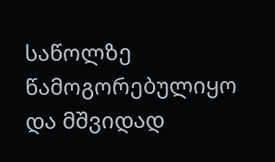საწოლზე წამოგორებულიყო და მშვიდად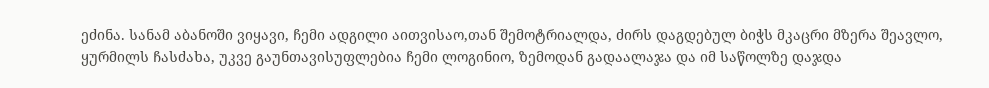ეძინა. სანამ აბანოში ვიყავი, ჩემი ადგილი აითვისაო,თან შემოტრიალდა, ძირს დაგდებულ ბიჭს მკაცრი მზერა შეავლო, ყურმილს ჩასძახა, უკვე გაუნთავისუფლებია ჩემი ლოგინიო, ზემოდან გადაალაჯა და იმ საწოლზე დაჯდა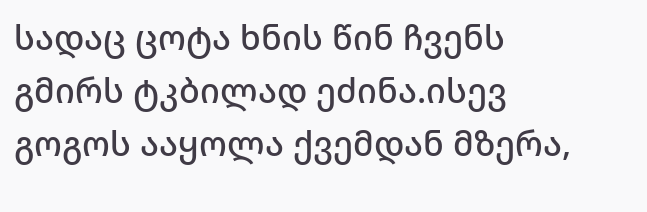სადაც ცოტა ხნის წინ ჩვენს გმირს ტკბილად ეძინა.ისევ გოგოს ააყოლა ქვემდან მზერა,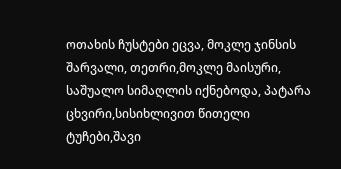ოთახის ჩუსტები ეცვა, მოკლე ჯინსის შარვალი, თეთრი,მოკლე მაისური, საშუალო სიმაღლის იქნებოდა, პატარა ცხვირი,სისიხლივით წითელი ტუჩები,შავი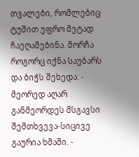თვალები, რომლებიც ტუშით უფრო მეტად ჩაეღამებინა. მორჩა როგორც იქნა საუბარს და ბიჭს შეხედა: - მეორედ აღარ განმეორდეს მსგავსი შემთხვევა-სიცივე გაურია ხმაში. -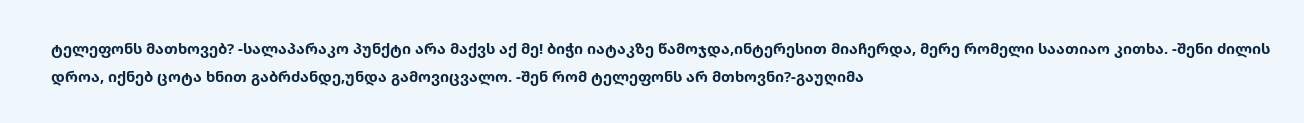ტელეფონს მათხოვებ? -სალაპარაკო პუნქტი არა მაქვს აქ მე! ბიჭი იატაკზე წამოჯდა,ინტერესით მიაჩერდა, მერე რომელი საათიაო კითხა. -შენი ძილის დროა, იქნებ ცოტა ხნით გაბრძანდე,უნდა გამოვიცვალო. -შენ რომ ტელეფონს არ მთხოვნი?-გაუღიმა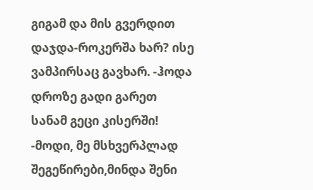გიგამ და მის გვერდით დაჯდა-როკერშა ხარ? ისე ვამპირსაც გავხარ. -ჰოდა დროზე გადი გარეთ სანამ გეცი კისერში! -მოდი, მე მსხვერპლად შეგეწირები,მინდა შენი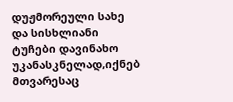დუჟმორეული სახე და სისხლიანი ტუჩები დავინახო უკანასკნელად,იქნებ მთვარესაც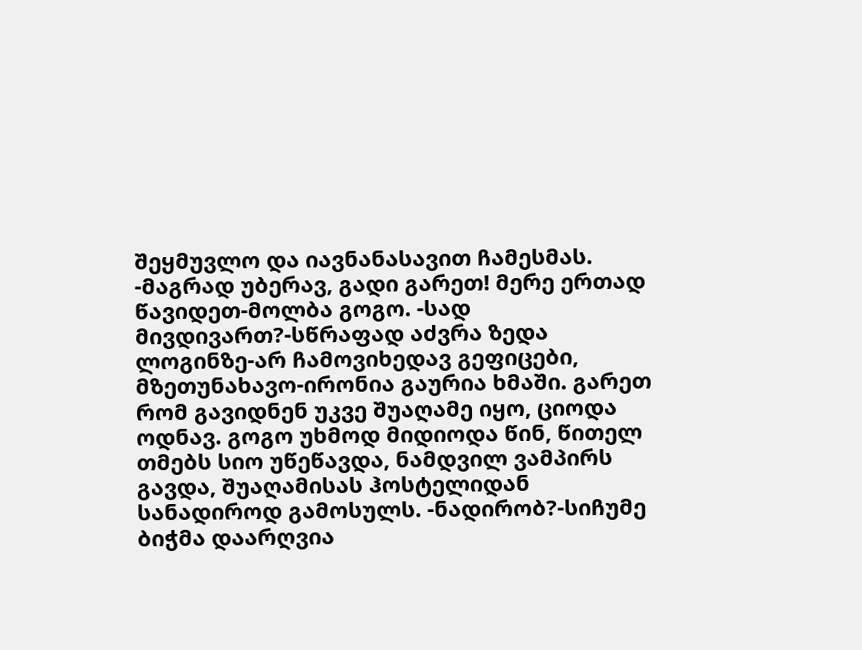შეყმუვლო და იავნანასავით ჩამესმას. -მაგრად უბერავ, გადი გარეთ! მერე ერთად წავიდეთ-მოლბა გოგო. -სად მივდივართ?-სწრაფად აძვრა ზედა ლოგინზე-არ ჩამოვიხედავ გეფიცები, მზეთუნახავო-ირონია გაურია ხმაში. გარეთ რომ გავიდნენ უკვე შუაღამე იყო, ციოდა ოდნავ. გოგო უხმოდ მიდიოდა წინ, წითელ თმებს სიო უწეწავდა, ნამდვილ ვამპირს გავდა, შუაღამისას ჰოსტელიდან სანადიროდ გამოსულს. -ნადირობ?-სიჩუმე ბიჭმა დაარღვია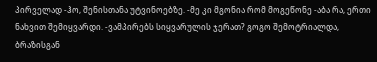პირველად -ჰო, შენისთანა უტვინოებზე. -მე კი მგონია რომ მოგეწონე -აბა რა, ერთი ნახვით შემიყვარდი. -ვამპირებს სიყვარულის ჯერათ? გოგო შემოტრიალდა, ბრაზისგან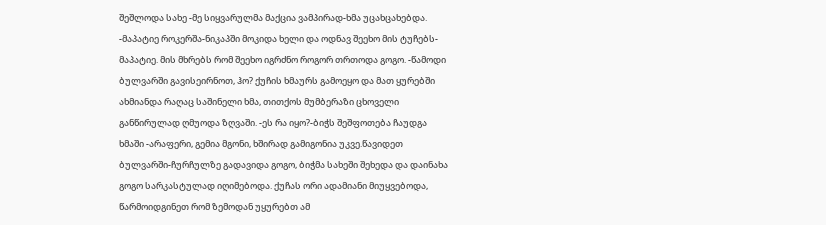შეშლოდა სახე -მე სიყვარულმა მაქცია ვამპირად-ხმა უცახცახებდა. -მაპატიე როკერშა-ნიკაპში მოკიდა ხელი და ოდნავ შეეხო მის ტუჩებს-მაპატიე. მის მხრებს რომ შეეხო იგრძნო როგორ თრთოდა გოგო. -წამოდი ბულვარში გავისეირნოთ, ჰო? ქუჩის ხმაურს გამოეყო და მათ ყურებში ახმიანდა რაღაც საშინელი ხმა, თითქოს მუმბერაზი ცხოველი განწირულად ღმუოდა ზღვაში. -ეს რა იყო?-ბიჭს შეშფოთება ჩაუდგა ხმაში -არაფერი, გემია მგონი, ხშირად გამიგონია უკვე.წავიდეთ ბულვარში-ჩურჩულზე გადავიდა გოგო, ბიჭმა სახეში შეხედა და დაინახა გოგო სარკასტულად იღიმებოდა. ქუჩას ორი ადამიანი მიუყვებოდა, წარმოიდგინეთ რომ ზემოდან უყურებთ ამ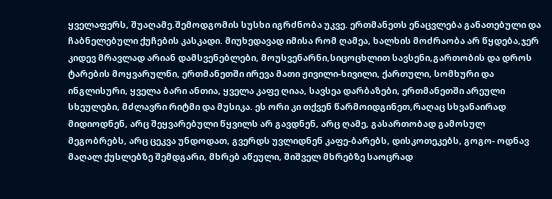ყველაფერს, შუაღამე.შემოდგომის სუსხი იგრძნობა უკვე. ერთმანეთს ენაცვლება განათებული და ჩაბნელებული ქუჩების კასკადი. მიუხედავად იმისა რომ ღამეა, ხალხის მოძრაობა არ წყდება,ჯერ კიდევ მრავლად არიან დამსვენებლები, მოუსვენარნი,სიცოცხლით სავსენი,გართობის და დროს ტარების მოყვარულნი, ერთმანეთში ირევა მათი ჟივილი-ხივილი, ქართული, სომხური და ინგლისური, ყველა ბარი ანთია, ყველა კაფე ღიაა, სავსეა დარბაზები, ერთმანეთში არეული სხეულები, მძლავრი რიტმი და მუსიკა. ეს ორი კი თქვენ წარმოიდგინეთ,რაღაც სხვანაირად მიდიოდნენ, არც შეყვარებული წყვილს არ გავდნენ, არც ღამე, გასართობად გამოსულ მეგობრებს, არც ცეკვა უნდოდათ, გვერდს უვლიდნენ კაფე-ბარებს, დისკოთეკებს, გოგო- ოდნავ მაღალ ქუსლებზე შემდგარი, მხრებ აწეული, შიშველ მხრებზე საოცრად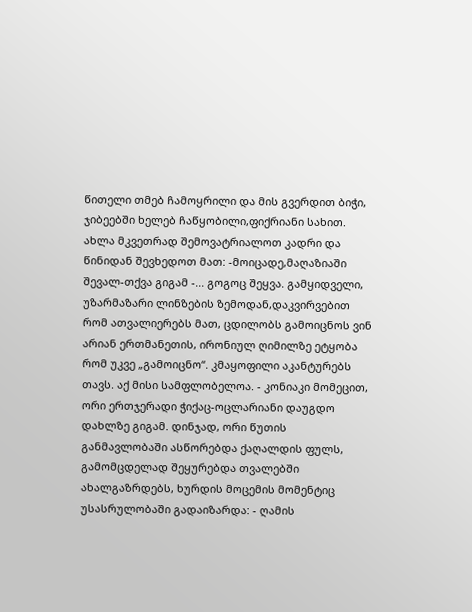წითელი თმებ ჩამოყრილი და მის გვერდით ბიჭი, ჯიბეებში ხელებ ჩაწყობილი,ფიქრიანი სახით. ახლა მკვეთრად შემოვატრიალოთ კადრი და წინიდან შევხედოთ მათ: -მოიცადე,მაღაზიაში შევალ-თქვა გიგამ -... გოგოც შეყვა. გამყიდველი, უზარმაზარი ლინზების ზემოდან,დაკვირვებით რომ ათვალიერებს მათ, ცდილობს გამოიცნოს ვინ არიან ერთმანეთის, ირონიულ ღიმილზე ეტყობა რომ უკვე „გამოიცნო“. კმაყოფილი აკანტურებს თავს. აქ მისი სამფლობელოა. - კონიაკი მომეცით, ორი ერთჯერადი ჭიქაც-ოცლარიანი დაუგდო დახლზე გიგამ. დინჯად, ორი წუთის განმავლობაში ასწორებდა ქაღალდის ფულს, გამომცდელად შეყურებდა თვალებში ახალგაზრდებს, ხურდის მოცემის მომენტიც უსასრულობაში გადაიზარდა: - ღამის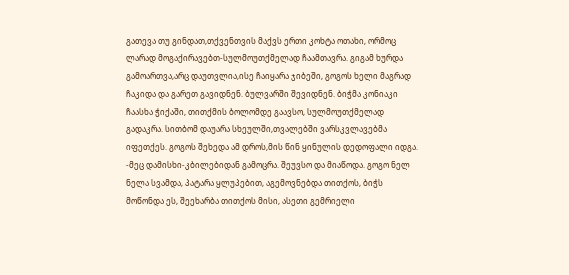გათევა თუ გინდათ,თქვენთვის მაქვს ერთი კოხტა ოთახი, ორმოც ლარად მოგაქირავებთ-სულმოუთქმელად ჩაამთავრა. გიგამ ხურდა გამოართვა,არც დაუთვლია,ისე ჩაიყარა ჯიბეში, გოგოს ხელი მაგრად ჩაკიდა და გარეთ გავიდნენ. ბულვარში შევიდნენ. ბიჭმა კონიაკი ჩაასხა ჭიქაში, თითქმის ბოლომდე გაავსო, სულმოუთქმელად გადაკრა. სითბომ დაუარა სხეულში,თვალებში ვარსკვლავებმა იფეთქეს. გოგოს შეხედა ამ დროს,მის წინ ყინულის დედოფალი იდგა. -მეც დამისხი-კბილებიდან გამოცრა. შეუვსო და მიაწოდა. გოგო ნელ ნელა სვამდა, პატარა ყლუპებით, აგემოვნებდა თითქოს, ბიჭს მოწონდა ეს, შეეხარბა თითქოს მისი, ასეთი გემრიელი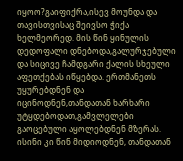იყოო?გაიფიქრა,ისევ მოუნდა და თავისთვისაც შეივსო ჭიქა ხელმეორედ. მის წინ ყინულის დედოფალი დნებოდა,გალურჯებული და სიცივე ჩამდგარი ქალის სხეული აფეთქებას იწყებდა. ერთმანეთს უყურებდნენ და იცინოდნენ,თანდათან ხარხარი უტყდებოდათ,გამვლელები გაოცებული აყოლებდნენ მზერას. ისინი კი წინ მიდიოდნენ, თანდათან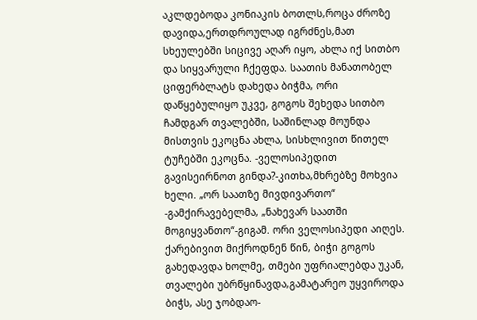აკლდებოდა კონიაკის ბოთლს,როცა ძროზე დავიდა,ერთდროულად იგრძნეს,მათ სხეულებში სიცივე აღარ იყო, ახლა იქ სითბო და სიყვარული ჩქეფდა. საათის მანათობელ ციფერბლატს დახედა ბიჭმა, ორი დაწყებულიყო უკვე, გოგოს შეხედა სითბო ჩამდგარ თვალებში, საშინლად მოუნდა მისთვის ეკოცნა ახლა, სისხლივით წითელ ტუჩებში ეკოცნა. -ველოსიპედით გავისეირნოთ გინდა?-კითხა,მხრებზე მოხვია ხელი. „ორ საათზე მივდივართო“ -გამქირავებელმა, „ნახევარ საათში მოგიყვანთო“-გიგამ. ორი ველოსიპედი აიღეს. ქარებივით მიქროდნენ წინ, ბიჭი გოგოს გახედავდა ხოლმე, თმები უფრიალებდა უკან, თვალები უბრწყინავდა,გამატარეო უყვიროდა ბიჭს, ასე ჯობდაო-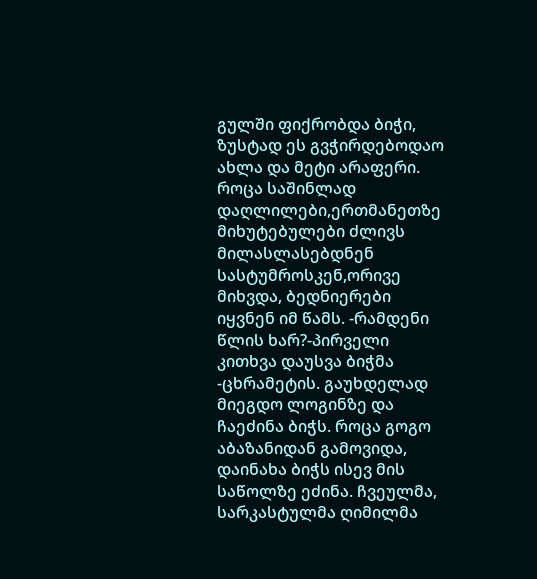გულში ფიქრობდა ბიჭი, ზუსტად ეს გვჭირდებოდაო ახლა და მეტი არაფერი. როცა საშინლად დაღლილები,ერთმანეთზე მიხუტებულები ძლივს მილასლასებდნენ სასტუმროსკენ,ორივე მიხვდა, ბედნიერები იყვნენ იმ წამს. -რამდენი წლის ხარ?-პირველი კითხვა დაუსვა ბიჭმა -ცხრამეტის. გაუხდელად მიეგდო ლოგინზე და ჩაეძინა ბიჭს. როცა გოგო აბაზანიდან გამოვიდა, დაინახა ბიჭს ისევ მის საწოლზე ეძინა. ჩვეულმა, სარკასტულმა ღიმილმა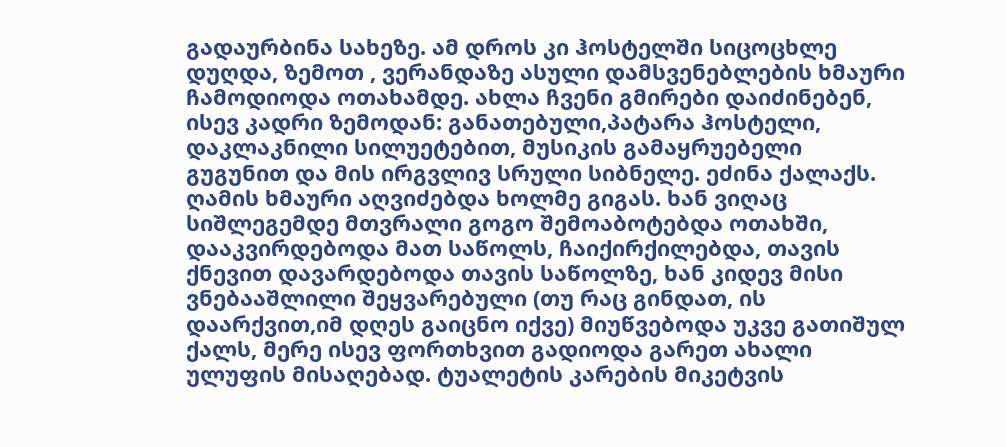გადაურბინა სახეზე. ამ დროს კი ჰოსტელში სიცოცხლე დუღდა, ზემოთ , ვერანდაზე ასული დამსვენებლების ხმაური ჩამოდიოდა ოთახამდე. ახლა ჩვენი გმირები დაიძინებენ, ისევ კადრი ზემოდან: განათებული,პატარა ჰოსტელი, დაკლაკნილი სილუეტებით, მუსიკის გამაყრუებელი გუგუნით და მის ირგვლივ სრული სიბნელე. ეძინა ქალაქს. ღამის ხმაური აღვიძებდა ხოლმე გიგას. ხან ვიღაც სიშლეგემდე მთვრალი გოგო შემოაბოტებდა ოთახში, დააკვირდებოდა მათ საწოლს, ჩაიქირქილებდა, თავის ქნევით დავარდებოდა თავის საწოლზე, ხან კიდევ მისი ვნებააშლილი შეყვარებული (თუ რაც გინდათ, ის დაარქვით,იმ დღეს გაიცნო იქვე) მიუწვებოდა უკვე გათიშულ ქალს, მერე ისევ ფორთხვით გადიოდა გარეთ ახალი ულუფის მისაღებად. ტუალეტის კარების მიკეტვის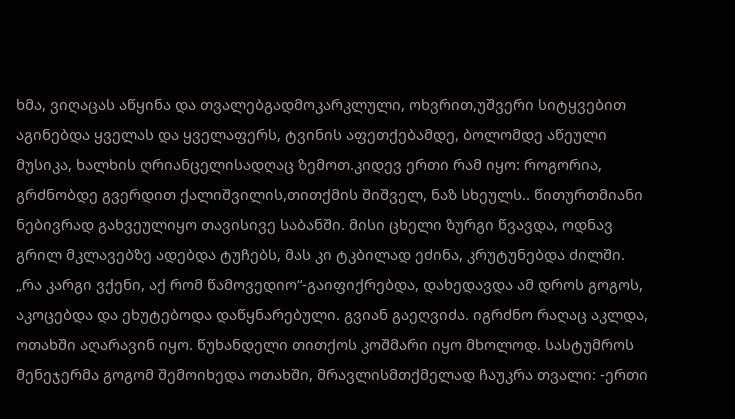ხმა, ვიღაცას აწყინა და თვალებგადმოკარკლული, ოხვრით,უშვერი სიტყვებით აგინებდა ყველას და ყველაფერს, ტვინის აფეთქებამდე, ბოლომდე აწეული მუსიკა, ხალხის ღრიანცელისადღაც ზემოთ.კიდევ ერთი რამ იყო: როგორია, გრძნობდე გვერდით ქალიშვილის,თითქმის შიშველ, ნაზ სხეულს.. წითურთმიანი ნებივრად გახვეულიყო თავისივე საბანში. მისი ცხელი ზურგი წვავდა, ოდნავ გრილ მკლავებზე ადებდა ტუჩებს, მას კი ტკბილად ეძინა, კრუტუნებდა ძილში. „რა კარგი ვქენი, აქ რომ წამოვედიო“-გაიფიქრებდა, დახედავდა ამ დროს გოგოს, აკოცებდა და ეხუტებოდა დაწყნარებული. გვიან გაეღვიძა. იგრძნო რაღაც აკლდა, ოთახში აღარავინ იყო. წუხანდელი თითქოს კოშმარი იყო მხოლოდ. სასტუმროს მენეჯერმა გოგომ შემოიხედა ოთახში, მრავლისმთქმელად ჩაუკრა თვალი: -ერთი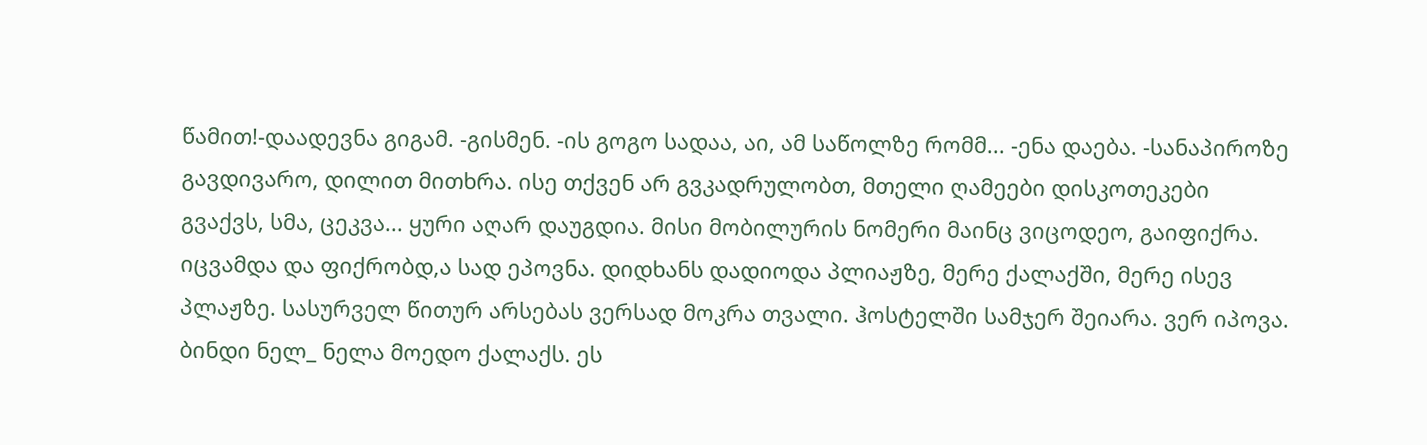წამით!-დაადევნა გიგამ. -გისმენ. -ის გოგო სადაა, აი, ამ საწოლზე რომმ... -ენა დაება. -სანაპიროზე გავდივარო, დილით მითხრა. ისე თქვენ არ გვკადრულობთ, მთელი ღამეები დისკოთეკები გვაქვს, სმა, ცეკვა... ყური აღარ დაუგდია. მისი მობილურის ნომერი მაინც ვიცოდეო, გაიფიქრა. იცვამდა და ფიქრობდ,ა სად ეპოვნა. დიდხანს დადიოდა პლიაჟზე, მერე ქალაქში, მერე ისევ პლაჟზე. სასურველ წითურ არსებას ვერსად მოკრა თვალი. ჰოსტელში სამჯერ შეიარა. ვერ იპოვა. ბინდი ნელ_ ნელა მოედო ქალაქს. ეს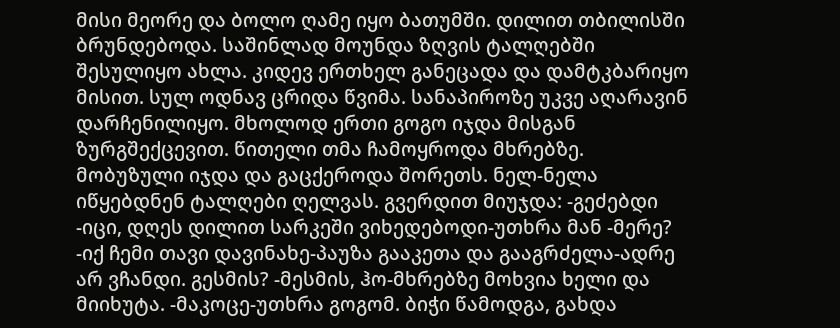მისი მეორე და ბოლო ღამე იყო ბათუმში. დილით თბილისში ბრუნდებოდა. საშინლად მოუნდა ზღვის ტალღებში შესულიყო ახლა. კიდევ ერთხელ განეცადა და დამტკბარიყო მისით. სულ ოდნავ ცრიდა წვიმა. სანაპიროზე უკვე აღარავინ დარჩენილიყო. მხოლოდ ერთი გოგო იჯდა მისგან ზურგშექცევით. წითელი თმა ჩამოყროდა მხრებზე. მობუზული იჯდა და გაცქეროდა შორეთს. ნელ-ნელა იწყებდნენ ტალღები ღელვას. გვერდით მიუჯდა: -გეძებდი -იცი, დღეს დილით სარკეში ვიხედებოდი-უთხრა მან -მერე? -იქ ჩემი თავი დავინახე-პაუზა გააკეთა და გააგრძელა-ადრე არ ვჩანდი. გესმის? -მესმის, ჰო-მხრებზე მოხვია ხელი და მიიხუტა. -მაკოცე-უთხრა გოგომ. ბიჭი წამოდგა, გახდა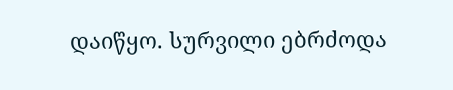დაიწყო. სურვილი ებრძოდა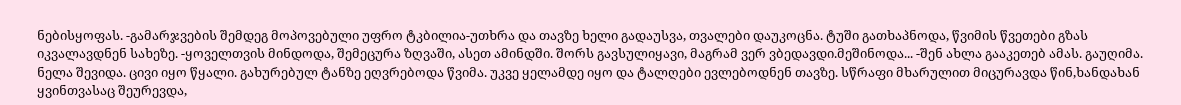ნებისყოფას. -გამარჯვების შემდეგ მოპოვებული უფრო ტკბილია-უთხრა და თავზე ხელი გადაუსვა, თვალები დაუკოცნა. ტუში გათხაპნოდა, წვიმის წვეთები გზას იკვალავდნენ სახეზე. -ყოველთვის მინდოდა, შემეცურა ზღვაში, ასეთ ამინდში. შორს გავსულიყავი, მაგრამ ვერ ვბედავდი.მეშინოდა... -შენ ახლა გააკეთებ ამას. გაუღიმა. ნელა შევიდა. ცივი იყო წყალი. გახურებულ ტანზე ეღვრებოდა წვიმა. უკვე ყელამდე იყო და ტალღები ევლებოდნენ თავზე. სწრაფი მხარულით მიცურავდა წინ,ხანდახან ყვინთვასაც შეურევდა,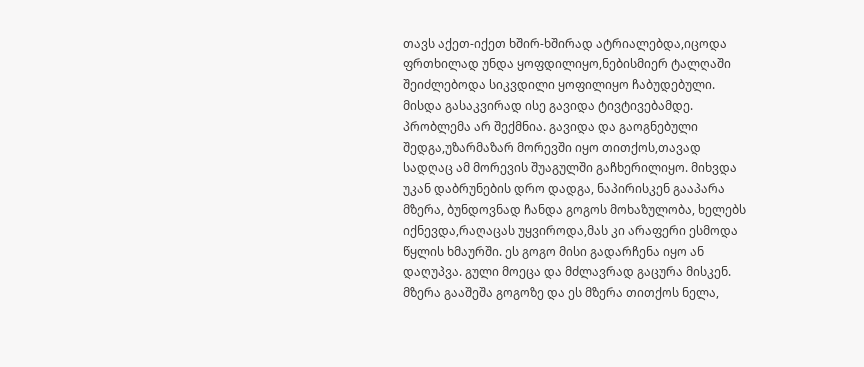თავს აქეთ-იქეთ ხშირ-ხშირად ატრიალებდა,იცოდა ფრთხილად უნდა ყოფდილიყო,ნებისმიერ ტალღაში შეიძლებოდა სიკვდილი ყოფილიყო ჩაბუდებული. მისდა გასაკვირად ისე გავიდა ტივტივებამდე. პრობლემა არ შექმნია. გავიდა და გაოგნებული შედგა,უზარმაზარ მორევში იყო თითქოს,თავად სადღაც ამ მორევის შუაგულში გაჩხერილიყო. მიხვდა უკან დაბრუნების დრო დადგა, ნაპირისკენ გააპარა მზერა, ბუნდოვნად ჩანდა გოგოს მოხაზულობა, ხელებს იქნევდა,რაღაცას უყვიროდა,მას კი არაფერი ესმოდა წყლის ხმაურში. ეს გოგო მისი გადარჩენა იყო ან დაღუპვა. გული მოეცა და მძლავრად გაცურა მისკენ. მზერა გააშეშა გოგოზე და ეს მზერა თითქოს ნელა,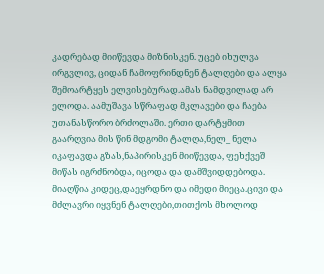კადრებად მიიწევდა მიზნისკენ. უცებ იხულვა ირგვლივ, ციდან ჩამოფრინდნენ ტალღები და ალყა შემოარტყეს ელვისებურად.ამას ნამდვილად არ ელოდა. აამუშავა სწრაფად მკლავები და ჩაება უთანასწორო ბრძოლაში. ერთი დარტყმით გაარღვია მის წინ მდგომი ტალღა,ნელ_ ნელა იკაფავდა გზას,ნაპირისკენ მიიწევდა, ფეხქვეშ მიწას იგრძნობდა, იცოდა და დამშვიდდებოდა. მიაღწია კიდეც,დაეყრდნო და იმედი მიეცა.ცივი და მძლავრი იყვნენ ტალღები,თითქოს მხოლოდ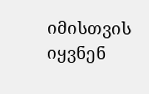იმისთვის იყვნენ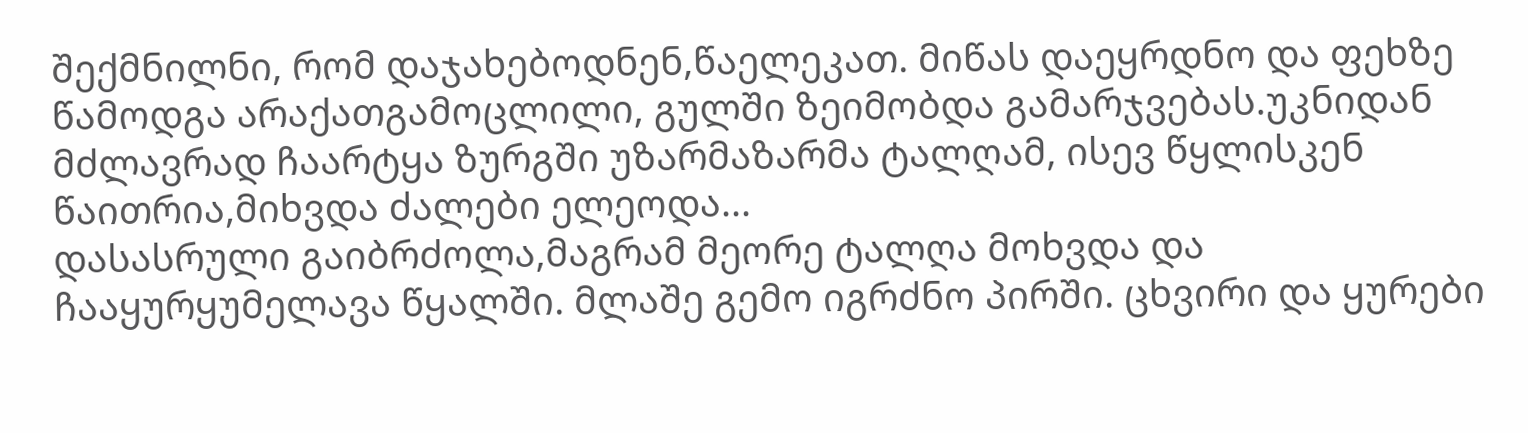შექმნილნი, რომ დაჯახებოდნენ,წაელეკათ. მიწას დაეყრდნო და ფეხზე წამოდგა არაქათგამოცლილი, გულში ზეიმობდა გამარჯვებას.უკნიდან მძლავრად ჩაარტყა ზურგში უზარმაზარმა ტალღამ, ისევ წყლისკენ წაითრია,მიხვდა ძალები ელეოდა...
დასასრული გაიბრძოლა,მაგრამ მეორე ტალღა მოხვდა და ჩააყურყუმელავა წყალში. მლაშე გემო იგრძნო პირში. ცხვირი და ყურები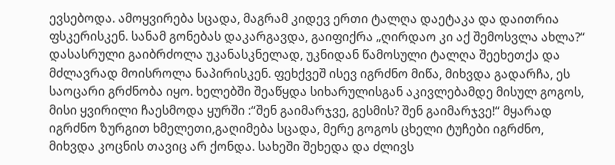ევსებოდა. ამოყვირება სცადა, მაგრამ კიდევ ერთი ტალღა დაეტაკა და დაითრია ფსკერისკენ. სანამ გონებას დაკარგავდა, გაიფიქრა „ღირდაო კი აქ შემოსვლა ახლა?“
დასასრული გაიბრძოლა უკანასკნელად, უკნიდან წამოსული ტალღა შეეხეთქა და მძლავრად მოისროლა ნაპირისკენ. ფეხქვეშ ისევ იგრძნო მიწა, მიხვდა გადარჩა, ეს საოცარი გრძნობა იყო. ხელებში შეაწყდა სიხარულისგან აკივლებამდე მისულ გოგოს, მისი ყვირილი ჩაესმოდა ყურში :“შენ გაიმარჯვე, გესმის? შენ გაიმარჯვე!“ მყარად იგრძნო ზურგით ხმელეთი,გაღიმება სცადა, მერე გოგოს ცხელი ტუჩები იგრძნო, მიხვდა კოცნის თავიც არ ქონდა. სახეში შეხედა და ძლივს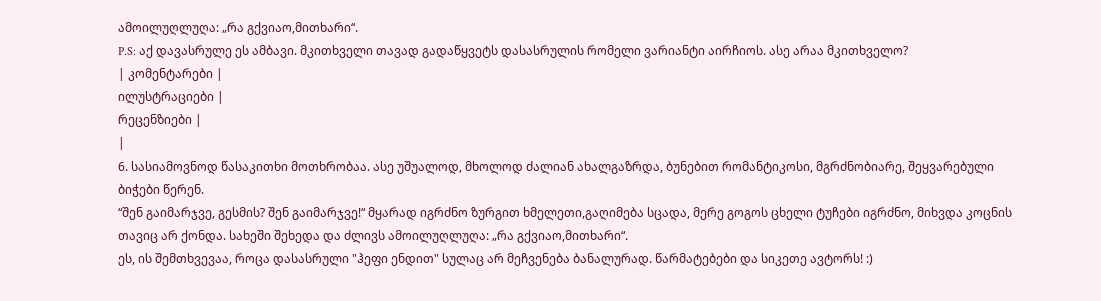ამოილუღლუღა: „რა გქვიაო,მითხარი“.
P.S: აქ დავასრულე ეს ამბავი. მკითხველი თავად გადაწყვეტს დასასრულის რომელი ვარიანტი აირჩიოს. ასე არაა მკითხველო?
| კომენტარები |
ილუსტრაციები |
რეცენზიები |
|
6. სასიამოვნოდ წასაკითხი მოთხრობაა. ასე უშუალოდ, მხოლოდ ძალიან ახალგაზრდა, ბუნებით რომანტიკოსი, მგრძნობიარე, შეყვარებული ბიჭები წერენ.
“შენ გაიმარჯვე, გესმის? შენ გაიმარჯვე!“ მყარად იგრძნო ზურგით ხმელეთი,გაღიმება სცადა, მერე გოგოს ცხელი ტუჩები იგრძნო, მიხვდა კოცნის თავიც არ ქონდა. სახეში შეხედა და ძლივს ამოილუღლუღა: „რა გქვიაო,მითხარი“.
ეს, ის შემთხვევაა, როცა დასასრული "ჰეფი ენდით" სულაც არ მეჩვენება ბანალურად. წარმატებები და სიკეთე ავტორს! :)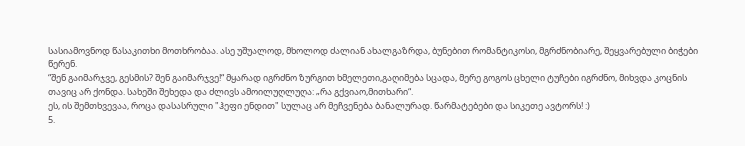სასიამოვნოდ წასაკითხი მოთხრობაა. ასე უშუალოდ, მხოლოდ ძალიან ახალგაზრდა, ბუნებით რომანტიკოსი, მგრძნობიარე, შეყვარებული ბიჭები წერენ.
“შენ გაიმარჯვე, გესმის? შენ გაიმარჯვე!“ მყარად იგრძნო ზურგით ხმელეთი,გაღიმება სცადა, მერე გოგოს ცხელი ტუჩები იგრძნო, მიხვდა კოცნის თავიც არ ქონდა. სახეში შეხედა და ძლივს ამოილუღლუღა: „რა გქვიაო,მითხარი“.
ეს, ის შემთხვევაა, როცა დასასრული "ჰეფი ენდით" სულაც არ მეჩვენება ბანალურად. წარმატებები და სიკეთე ავტორს! :)
5.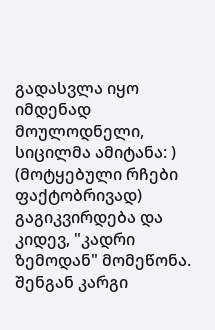გადასვლა იყო იმდენად მოულოდნელი, სიცილმა ამიტანა: ) (მოტყებული რჩები ფაქტობრივად) გაგიკვირდება და კიდევ, "კადრი ზემოდან" მომეწონა. შენგან კარგი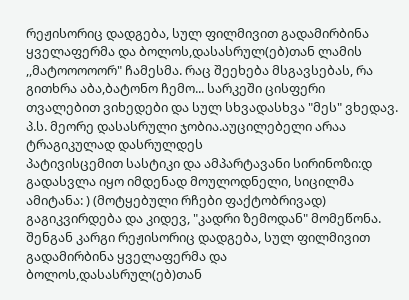რეჟისორიც დადგება, სულ ფილმივით გადამირბინა ყველაფერმა და ბოლოს,დასასრულ(ებ)თან ლამის ,,მატოოოოორ" ჩამესმა. რაც შეეხება მსგავსებას, რა გითხრა აბა,ბატონო ჩემო... სარკეში ცისფერი თვალებით ვიხედები და სულ სხვადასხვა "მეს" ვხედავ. პ.ს. მეორე დასასრული ჯობია.აუცილებელი არაა ტრაგიკულად დასრულდეს
პატივისცემით სასტიკი და ამპარტავანი სირინოზი:დ გადასვლა იყო იმდენად მოულოდნელი, სიცილმა ამიტანა: ) (მოტყებული რჩები ფაქტობრივად) გაგიკვირდება და კიდევ, "კადრი ზემოდან" მომეწონა. შენგან კარგი რეჟისორიც დადგება, სულ ფილმივით გადამირბინა ყველაფერმა და ბოლოს,დასასრულ(ებ)თან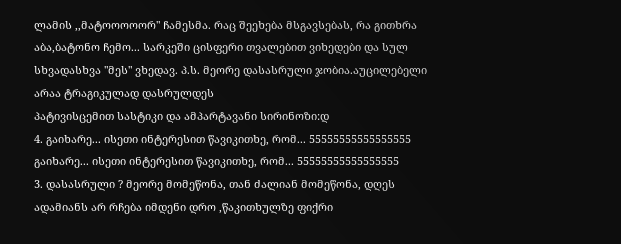ლამის ,,მატოოოოორ" ჩამესმა. რაც შეეხება მსგავსებას, რა გითხრა აბა,ბატონო ჩემო... სარკეში ცისფერი თვალებით ვიხედები და სულ სხვადასხვა "მეს" ვხედავ. პ.ს. მეორე დასასრული ჯობია.აუცილებელი არაა ტრაგიკულად დასრულდეს
პატივისცემით სასტიკი და ამპარტავანი სირინოზი:დ
4. გაიხარე... ისეთი ინტერესით წავიკითხე, რომ... 55555555555555555 გაიხარე... ისეთი ინტერესით წავიკითხე, რომ... 55555555555555555
3. დასასრული ? მეორე მომეწონა, თან ძალიან მომეწონა, დღეს ადამიანს არ რჩება იმდენი დრო ,წაკითხულზე ფიქრი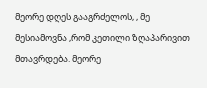მეორე დღეს გააგრძელოს, , მე მესიამოვნა ,რომ კეთილი ზღაპარივით მთავრდება. მეორე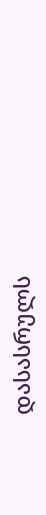დასასრულს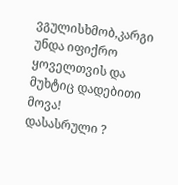ვგულისხმობ,კარგი უნდა იფიქრო ყოველთვის და მუხტიც დადებითი მოვა!
დასასრული ?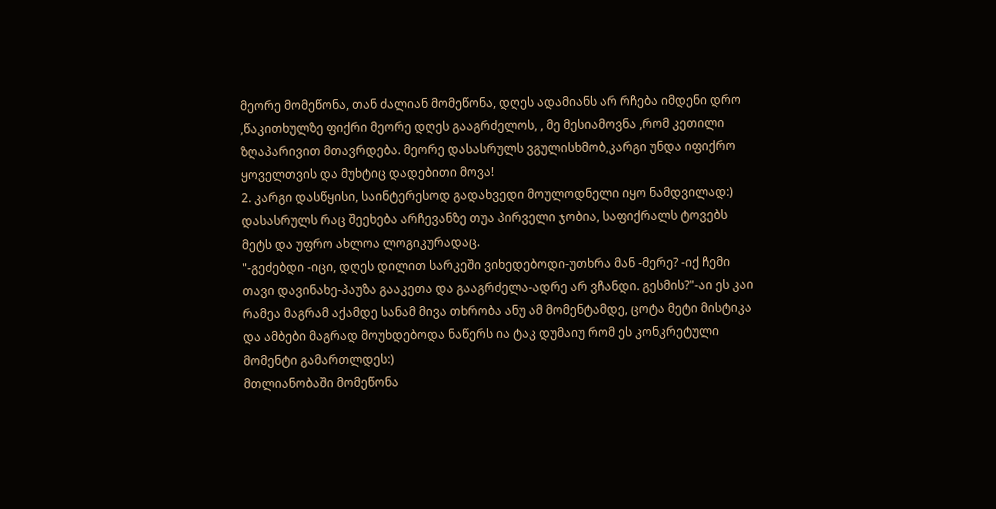მეორე მომეწონა, თან ძალიან მომეწონა, დღეს ადამიანს არ რჩება იმდენი დრო ,წაკითხულზე ფიქრი მეორე დღეს გააგრძელოს, , მე მესიამოვნა ,რომ კეთილი ზღაპარივით მთავრდება. მეორე დასასრულს ვგულისხმობ,კარგი უნდა იფიქრო ყოველთვის და მუხტიც დადებითი მოვა!
2. კარგი დასწყისი, საინტერესოდ გადახვედი მოულოდნელი იყო ნამდვილად:)
დასასრულს რაც შეეხება არჩევანზე თუა პირველი ჯობია, საფიქრალს ტოვებს მეტს და უფრო ახლოა ლოგიკურადაც.
"-გეძებდი -იცი, დღეს დილით სარკეში ვიხედებოდი-უთხრა მან -მერე? -იქ ჩემი თავი დავინახე-პაუზა გააკეთა და გააგრძელა-ადრე არ ვჩანდი. გესმის?"-აი ეს კაი რამეა მაგრამ აქამდე სანამ მივა თხრობა ანუ ამ მომენტამდე, ცოტა მეტი მისტიკა და ამბები მაგრად მოუხდებოდა ნაწერს ია ტაკ დუმაიუ რომ ეს კონკრეტული მომენტი გამართლდეს:)
მთლიანობაში მომეწონა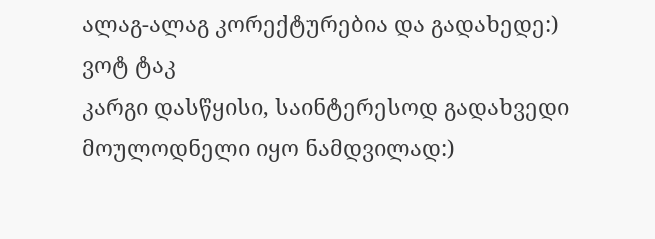ალაგ-ალაგ კორექტურებია და გადახედე:)
ვოტ ტაკ
კარგი დასწყისი, საინტერესოდ გადახვედი მოულოდნელი იყო ნამდვილად:)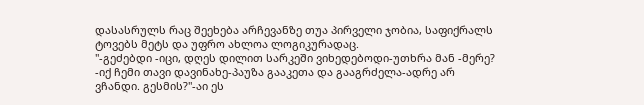დასასრულს რაც შეეხება არჩევანზე თუა პირველი ჯობია, საფიქრალს ტოვებს მეტს და უფრო ახლოა ლოგიკურადაც.
"-გეძებდი -იცი, დღეს დილით სარკეში ვიხედებოდი-უთხრა მან -მერე? -იქ ჩემი თავი დავინახე-პაუზა გააკეთა და გააგრძელა-ადრე არ ვჩანდი. გესმის?"-აი ეს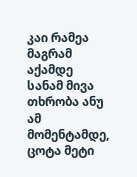კაი რამეა მაგრამ აქამდე სანამ მივა თხრობა ანუ ამ მომენტამდე, ცოტა მეტი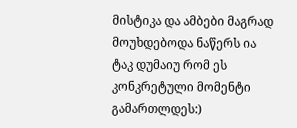მისტიკა და ამბები მაგრად მოუხდებოდა ნაწერს ია ტაკ დუმაიუ რომ ეს კონკრეტული მომენტი გამართლდეს:)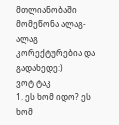მთლიანობაში მომეწონა ალაგ-ალაგ კორექტურებია და გადახედე:)
ვოტ ტაკ
1. ეს ხომ იდო? ეს ხომ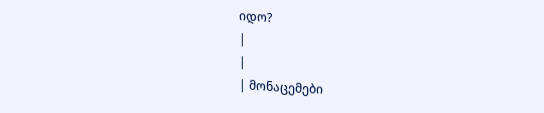იდო?
|
|
| მონაცემები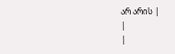არ არის |
|
|